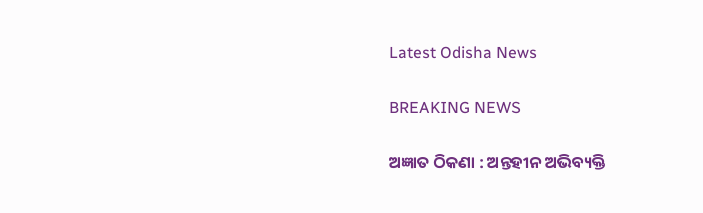Latest Odisha News

BREAKING NEWS

ଅଜ୍ଞାତ ଠିକଣା : ଅନ୍ତହୀନ ଅଭିବ୍ୟକ୍ତି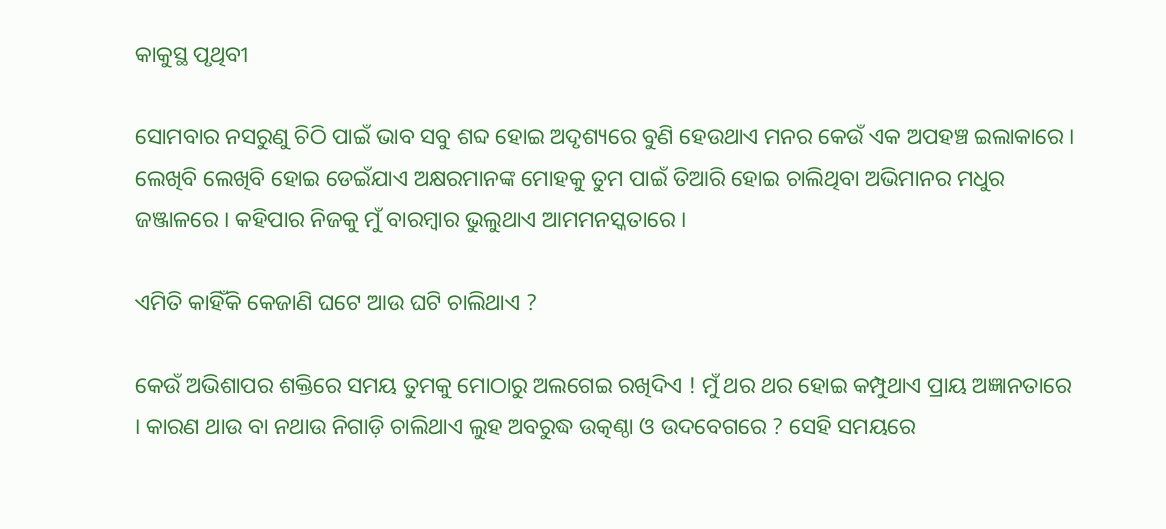କାକୁସ୍ଥ ପୃଥିବୀ

ସୋମବାର ନସରୁଣୁ ଚିଠି ପାଇଁ ଭାବ ସବୁ ଶବ୍ଦ ହୋଇ ଅଦୃଶ୍ୟରେ ବୁଣି ହେଉଥାଏ ମନର କେଉଁ ଏକ ଅପହଞ୍ଚ ଇଲାକାରେ । ଲେଖିବି ଲେଖିବି ହୋଇ ଡେଇଁଯାଏ ଅକ୍ଷରମାନଙ୍କ ମୋହକୁ ତୁମ ପାଇଁ ତିଆରି ହୋଇ ଚାଲିଥିବା ଅଭିମାନର ମଧୁର ଜଞ୍ଜାଳରେ । କହିପାର ନିଜକୁ ମୁଁ ବାରମ୍ବାର ଭୁଲୁଥାଏ ଆମମନସ୍କତାରେ ।

ଏମିତି କାହିଁକି କେଜାଣି ଘଟେ ଆଉ ଘଟି ଚାଲିଥାଏ ?

କେଉଁ ଅଭିଶାପର ଶକ୍ତିରେ ସମୟ ତୁମକୁ ମୋଠାରୁ ଅଲଗେଇ ରଖିଦିଏ ! ମୁଁ ଥର ଥର ହୋଇ କମ୍ପୁଥାଏ ପ୍ରାୟ ଅଜ୍ଞାନତାରେ । କାରଣ ଥାଉ ବା ନଥାଉ ନିଗାଡ଼ି ଚାଲିଥାଏ ଲୁହ ଅବରୁଦ୍ଧ ଉତ୍କଣ୍ଠା ଓ ଉଦବେଗରେ ? ସେହି ସମୟରେ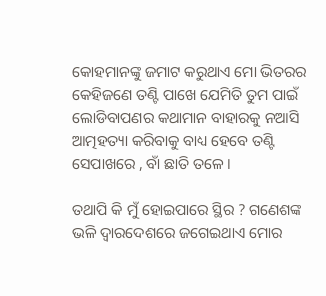କୋହମାନଙ୍କୁ ଜମାଟ କରୁଥାଏ ମୋ ଭିତରର କେହିଜଣେ ତଣ୍ଟି ପାଖେ ଯେମିତି ତୁମ ପାଇଁ ଲୋଡିବାପଣର କଥାମାନ ବାହାରକୁ ନଆସି ଆତ୍ମହତ୍ୟା କରିବାକୁ ବାଧ୍ୟ ହେବେ ତଣ୍ଟି ସେପାଖରେ , ବାଁ ଛାତି ତଳେ ।

ତଥାପି କି ମୁଁ ହୋଇପାରେ ସ୍ଥିର ? ଗଣେଶଙ୍କ ଭଳି ଦ୍ୱାରଦେଶରେ ଜଗେଇଥାଏ ମୋର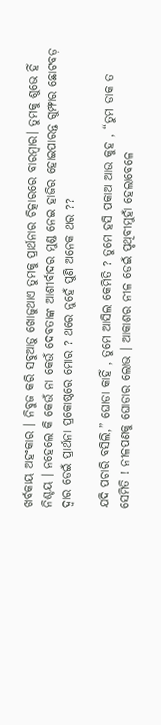ଖର୍ବକାୟ ଅହଂକାର । ନିବୁଜ କରି ସବୁଆଡ଼ୁ ଖୋଜୁଥାଏ ତୁମକୁ ପ୍ରାର୍ଥନାର ଚିତ୍କାରରେ ବାରମ୍ବାର। ତୁମକୁ ଶୁଭେ ହିଁ ନିଶ୍ଚୟ । ନହେଲେ କି କେଉଁ ନା କେଉଁ ଦେବତାଙ୍କ ଆଶୀର୍ବାଦର ମୁଣ୍ଡ ନେଇ ହାଜିର ହୋଇପାରନ୍ତ ଗୁମ୍ଫାର ଛୋଟବଡ଼ ଦ୍ୱାର ଡେଇଁ ପ୍ରାର୍ଥନା ପ୍ରକୋଷ୍ଠରେ ମୋର ? ଥରେ ନୁହେଁ ପୁଣି ଅନେକ ଥର ??

ଯଦି ପଚାରି ବସିଲି,” ଘୋଡା କାହିଁ , ତୁମେ ଆସିଲ କେମିତି ? ତୁମେ ହସି ପକାଅ ଆଉ କୁହ , “ତୁମ ଡାକ ତ ସେମିତି ! ନୀଳପଣକୁ ଘୋଡାର ଲୋଭ । ଆକାଶର ନୀଳ ଡେଇଁ ପୃଥିବୀମୁହାଁ ହେଲାବେଳେ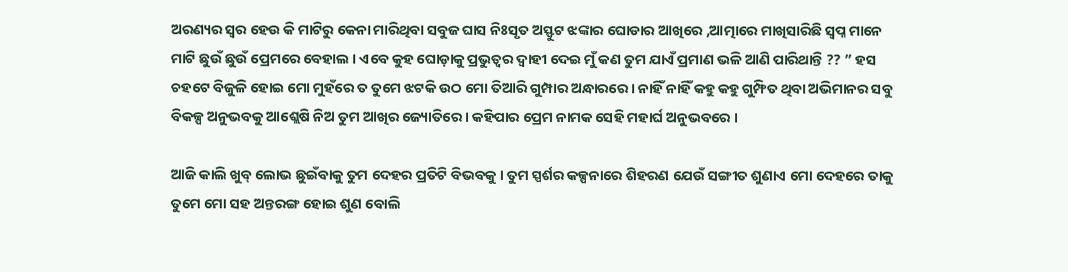ଅରଣ୍ୟର ସ୍ୱର ହେଉ କି ମାଟିରୁ କେନା ମାରିଥିବା ସବୁଜ ଘାସ ନିଃସୃତ ଅସ୍ଫୁଟ ଝଙ୍କାର ଘୋଡାର ଆଖିରେ ,ଆତ୍ମାରେ ମାଖିସାରିଛି ସ୍ବପ୍ନ ମାନେ ମାଟି ଛୁଉଁ ଛୁଉଁ ପ୍ରେମରେ ବେହାଲ । ଏବେ କୁହ ଘୋଡ଼ାକୁ ପ୍ରଭୁତ୍ୱର ଦ୍ୱାହୀ ଦେଇ ମୁଁ କଣ ତୁମ ଯାଏଁ ପ୍ରମାଣ ଭଳି ଆଣି ପାରିଥାନ୍ତି ?? ” ହସ ଚହଟେ ବିଜୁଳି ହୋଇ ମୋ ମୁହଁରେ ତ ତୁମେ ଝଟକି ଉଠ ମୋ ତିଆରି ଗୁମ୍ପାର ଅନ୍ଧାରରେ । ନାହିଁ ନାହିଁ କହୁ କହୁ ଗୁମ୍ଫିତ ଥିବା ଅଭିମାନର ସବୁ ବିକଳ୍ପ ଅନୁଭବକୁ ଆଶ୍ଲେଷି ନିଅ ତୁମ ଆଖିର ଜ୍ୟୋତିରେ । କହିପାର ପ୍ରେମ ନାମକ ସେହି ମହାର୍ଘ ଅନୁଭବରେ ।

ଆଜି କାଲି ଖୁବ୍ ଲୋଭ ଛୁଇଁବାକୁ ତୁମ ଦେହର ପ୍ରତିଟି ବିଭବକୁ । ତୁମ ସ୍ପର୍ଶର କଳ୍ପନାରେ ଶିହରଣ ଯେଉଁ ସଙ୍ଗୀତ ଶୁଣାଏ ମୋ ଦେହରେ ତାକୁ ତୁମେ ମୋ ସହ ଅନ୍ତରଙ୍ଗ ହୋଇ ଶୁଣ ବୋଲି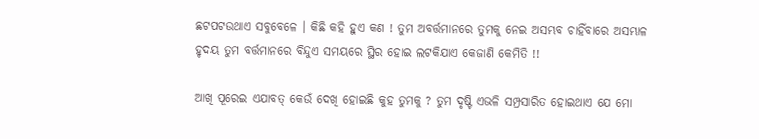ଛଟପଟଉଥାଏ ସବୁବେଳେ । କିଛି କହି ହୁଏ କଣ ! ତୁମ ଅବର୍ତ୍ତମାନରେ ତୁମକୁ ନେଇ ଅସମ୍ଭବ ଚାହିଁବାରେ ଅସମ୍ଭାଳ ହୃଦୟ ତୁମ ବର୍ତ୍ତମାନରେ ବିନ୍ଦୁଏ ସମୟରେ ସ୍ଥିର ହୋଇ ଲଟକିଯାଏ କେଜାଣି କେମିତି !!

ଆଖି ପୂରେଇ ଏଯାବତ୍ କେଉଁ ଦେଖି ହୋଇଛି କୁହ ତୁମକୁ ? ତୁମ ଦୃଷ୍ଟି ଏଭଳି ସମ୍ପ୍ରସାରିତ ହୋଇଥାଏ ଯେ ମୋ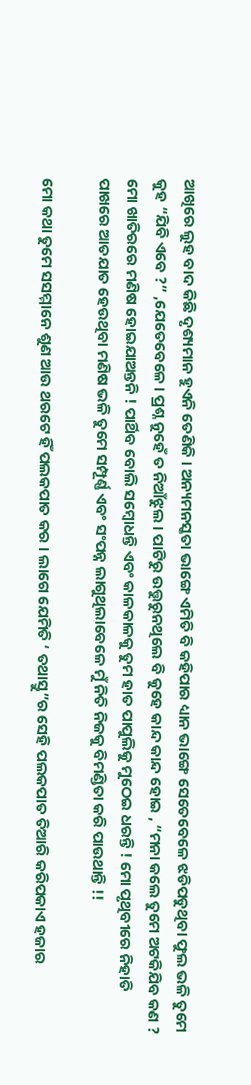ଆଖିରେ ଲୁହ ବାଦ କିଛି ଦୃଶ୍ୟମାନ ହୁଏନି ତେଣିକି । ଅନ୍ୟମନସ୍କତା ଭାଙ୍ଗେ ଏମିତି ବି କହିପାର ଧ୍ୟାନ ଭାଙ୍ଗେ ସେତେବେଳେ ଝଡିପଡୁଥିବା ଫୁଲ ଭଳି ତୁମେ କୁହ “ଯିବି ଏବେ ?” ,ଯେତେବେଳେ । ପ୍ରଶ୍ନ ନୁହେଁ ତ ନିଆଁଝୁଲ । ପାଟିରୁ ଉତ୍ତୁରୁନଥିଲେ ବି କୁହେ କାନ୍ଦ କାନ୍ଦ ହୋଇ , “ମନା କଲେ ତୁମେ ଅଟକିଯିବ କଣ ? ମୋ ଖାତିରରେ ମଣିଷ ହୋଇଯାଅନ୍ତନି ! ପାର୍ଥିବ ବୋଲି ସମ୍ବୋଧନ୍ତି ଏବଂ କାଳକାଳକୁ ତୁମ ହାତ ପାପୁଲିକୁ ମୁଠେଇ ଧରନ୍ତି ! ମୋ ପୃଥିବୀରେ ନିହାତି ପାଖରେ ଆତଯାତ ହେଉଥିବା ମଣିଷ ଭଳି ତୁମେ ସମ୍ପୂର୍ଣ୍ଣ ଏବଂ ସଂପନ୍ନ ଲାଗୁଥିଲାବେଳେ ମୁଁ ନିତି ନିଜକୁ ବିମଣ୍ଡିତା କରି ପାଉଥାନ୍ତି !!

ମୋ କଥା ତୁମେ ସସମ୍ମାନେ ଶୁଣ ଆଉ ଥରଟେ ହିଁ ପଲକପାତ କର । ଲାଗେ ଯେମିତି ‘ ତଥାସ୍ତୁ”ର ସେହି ପଲକପାତ ତିଆରି କରିପକାଏ ହଜାର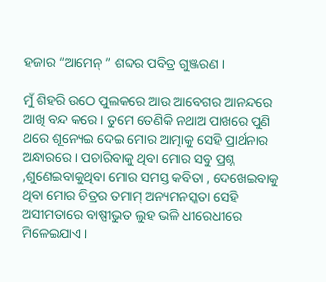ହଜାର “ଆମେନ୍ ” ଶବ୍ଦର ପବିତ୍ର ଗୁଞ୍ଜରଣ ।

ମୁଁ ଶିହରି ଉଠେ ପୁଲକରେ ଆଉ ଆବେଗର ଆନନ୍ଦରେ ଆଖି ବନ୍ଦ କରେ । ତୁମେ ତେଣିକି ନଥାଅ ପାଖରେ ପୁଣି ଥରେ ଶୂନ୍ୟେଇ ଦେଇ ମୋର ଆତ୍ମାକୁ ସେହି ପ୍ରାର୍ଥନାର ଅନ୍ଧାରରେ । ପଚାରିବାକୁ ଥିବା ମୋର ସବୁ ପ୍ରଶ୍ନ ,ଶୁଣେଇବାକୁଥିବା ମୋର ସମସ୍ତ କବିତା , ଦେଖେଇବାକୁ ଥିବା ମୋର ଚିତ୍ରର ତମାମ୍ ଅନ୍ୟମନସ୍କତା ସେହି ଅସୀମତାରେ ବାଷ୍ପୀଭୁତ ଲୁହ ଭଳି ଧୀରେଧୀରେ ମିଳେଇଯାଏ ।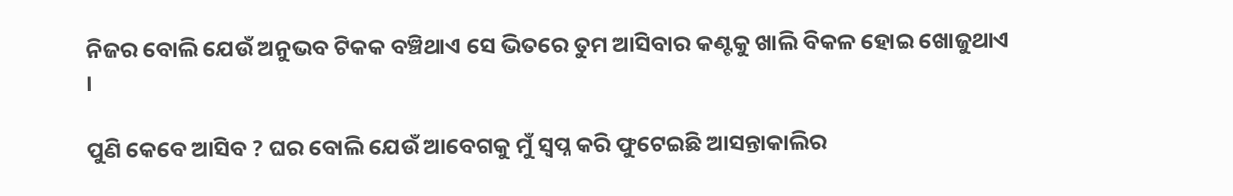ନିଜର ବୋଲି ଯେଉଁ ଅନୁଭବ ଟିକକ ବଞ୍ଚିଥାଏ ସେ ଭିତରେ ତୁମ ଆସିବାର କଣ୍ଟକୁ ଖାଲି ବିକଳ ହୋଇ ଖୋଜୁଥାଏ ।

ପୁଣି କେବେ ଆସିବ ? ଘର ବୋଲି ଯେଉଁ ଆବେଗକୁ ମୁଁ ସ୍ବପ୍ନ କରି ଫୁଟେଇଛି ଆସନ୍ତାକାଲିର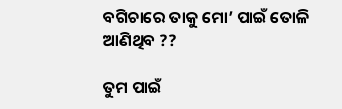ବଗିଚାରେ ତାକୁ ମୋ’ ପାଇଁ ତୋଳି ଆଣିଥିବ ??

ତୁମ ପାଇଁ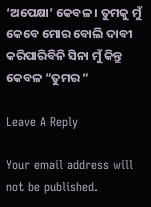‘ଅପେକ୍ଷା’ କେବଳ । ତୁମକୁ ମୁଁ କେବେ ମୋର ବୋଲି ଦାବୀ କରିପାରିବିନି ସିନା ମୁଁ କିନ୍ତୁ କେବଳ “ତୁମର “

Leave A Reply

Your email address will not be published.